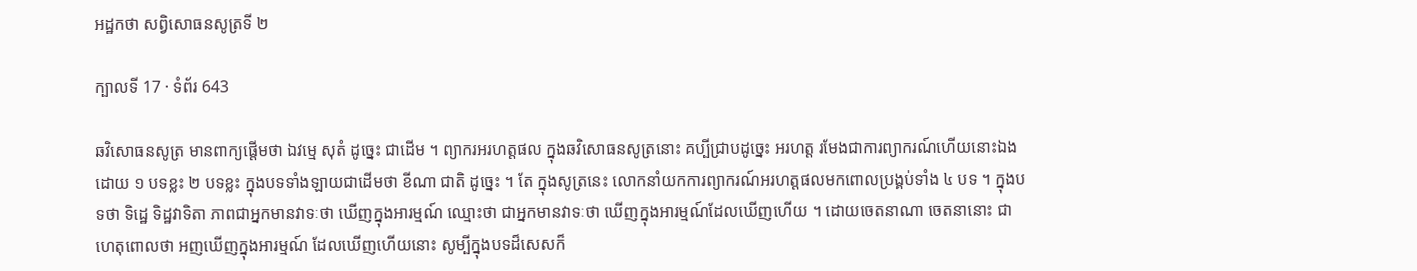អដ្ឋកថា សព្វិសោធនសូត្រទី ២

ក្បាលទី 17 · ទំព័រ 643

ឆវិសោធនសូត្រ មានពាក្យផ្តើមថា ឯវម្មេ សុតំ ដូច្នេះ ជាដើម ។ ព្យាករអរហត្តផល ក្នុងឆវិសោធនសូត្រនោះ គប្បីជ្រាបដូច្នេះ អរហត្ត រមែងជាការព្យាករណ៍ហើយនោះឯង ដោយ ១ បទខ្លះ ២ បទខ្លះ ក្នុងបទទាំងឡាយជាដើមថា ខីណា ជាតិ ដូច្នេះ ។ តែ ក្នុងសូត្រនេះ លោកនាំយកការព្យាករណ៍អរហត្តផលមកពោលប្រង្គប់ទាំង ៤ បទ ។ ក្នុងបទថា ទិដ្ឋេ ទិដ្ឋវាទិតា ភាពជាអ្នកមានវាទៈថា ឃើញក្នុងអារម្មណ៍ ឈ្មោះថា ជាអ្នកមានវាទៈថា ឃើញក្នុងអារម្មណ៍ដែលឃើញហើយ ។ ដោយចេតនាណា ចេតនានោះ ជាហេតុពោលថា អញឃើញក្នុងអារម្មណ៍ ដែលឃើញហើយនោះ សូម្បីក្នុងបទដ៏សេសក៏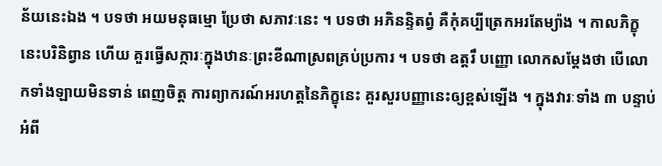ន័យនេះឯង ។ បទថា អយមនុធម្មោ ប្រែថា សភាវៈនេះ ។ បទថា អភិនន្ទិតព្វំ គឺកុំគប្បីត្រេកអរតែម្យ៉ាង ។ កាលភិក្ខុនេះបរិនិព្វាន ហើយ គួរធ្វើសក្ការៈក្នុងឋានៈព្រះខីណាស្រពគ្រប់ប្រការ ។ បទថា ឧត្តរឹ បញ្ញោ លោកសម្តែងថា បើលោកទាំងឡាយមិនទាន់ ពេញចិត្ត ការព្យាករណ៍អរហត្តនៃភិក្ខុនេះ គួរសួរបញ្ញានេះឲ្យខ្ពស់ឡើង ។ ក្នុងវារៈទាំង ៣ បន្ទាប់អំពី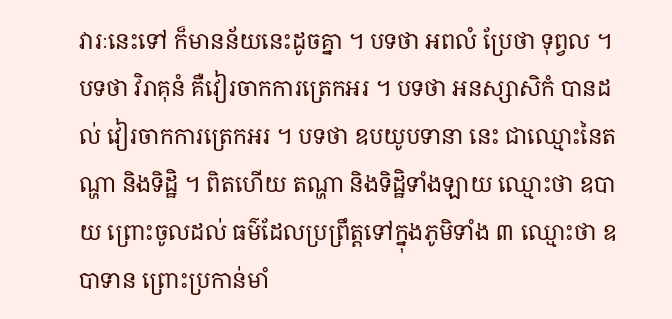វារៈនេះទៅ ក៏មានន័យនេះដូចគ្នា ។ បទថា អពលំ ប្រែថា ទុព្វល ។ បទថា វិរាគុនំ គឺវៀរចាកការត្រេកអរ ។ បទថា អនស្សាសិកំ បានដល់ វៀរចាកការត្រេកអរ ។ បទថា ឧបយូបទានា នេះ ជាឈ្មោះនៃតណ្ហា និងទិដ្ឋិ ។ ពិតហើយ តណ្ហា និងទិដ្ឋិទាំងឡាយ ឈ្មោះថា ឧបាយ ព្រោះចូលដល់ ធម៌ដែលប្រព្រឹត្តទៅក្នុងភូមិទាំង ៣ ឈ្មោះថា ឧបាទាន ព្រោះប្រកាន់មាំ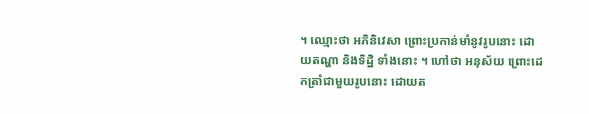។ ឈ្មោះថា អភិនិវេសា ព្រោះប្រកាន់មាំនូវរូបនោះ ដោយតណ្ហា និងទិដ្ឋិ ទាំងនោះ ។ ហៅថា អនុស័យ ព្រោះដេកត្រាំជាមួយរូបនោះ ដោយត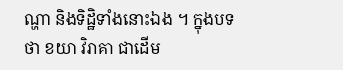ណ្ហា និងទិដ្ឋិទាំងនោះឯង ។ ក្នុងបទថា ខយា វិរាគា ជាដើម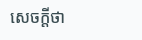សេចក្តីថា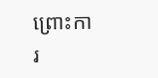ព្រោះការ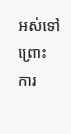អស់ទៅ ព្រោះ ការ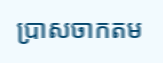ប្រាសចាកតម